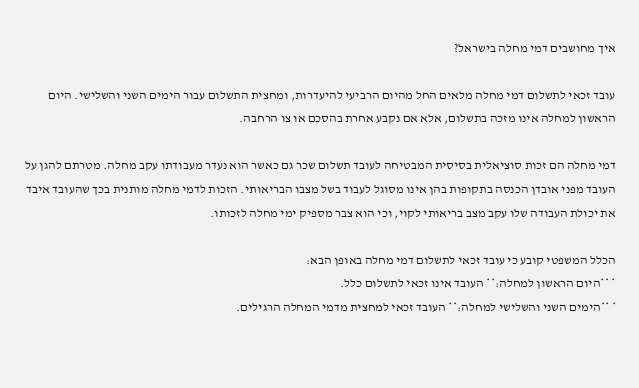איך מחושבים דמי מחלה בישראל?

עובד זכאי לתשלום דמי מחלה מלאים החל מהיום הרביעי להיעדרות, ומחצית התשלום עבור הימים השני והשלישי. היום הראשון למחלה אינו מזכה בתשלום, אלא אם נקבע אחרת בהסכם או צו הרחבה.

דמי מחלה הם זכות סוציאלית בסיסית המבטיחה לעובד תשלום שכר גם כאשר הוא נעדר מעבודתו עקב מחלה. מטרתם להגן על העובד מפני אובדן הכנסה בתקופות בהן אינו מסוגל לעבוד בשל מצבו הבריאותי. הזכות לדמי מחלה מותנית בכך שהעובד איבד את יכולת העבודה שלו עקב מצב בריאותי לקוי, וכי הוא צבר מספיק ימי מחלה לזכותו.

הכלל המשפטי קובע כי עובד זכאי לתשלום דמי מחלה באופן הבא:
* **היום הראשון למחלה:** העובד אינו זכאי לתשלום כלל.
* **הימים השני והשלישי למחלה:** העובד זכאי למחצית מדמי המחלה הרגילים.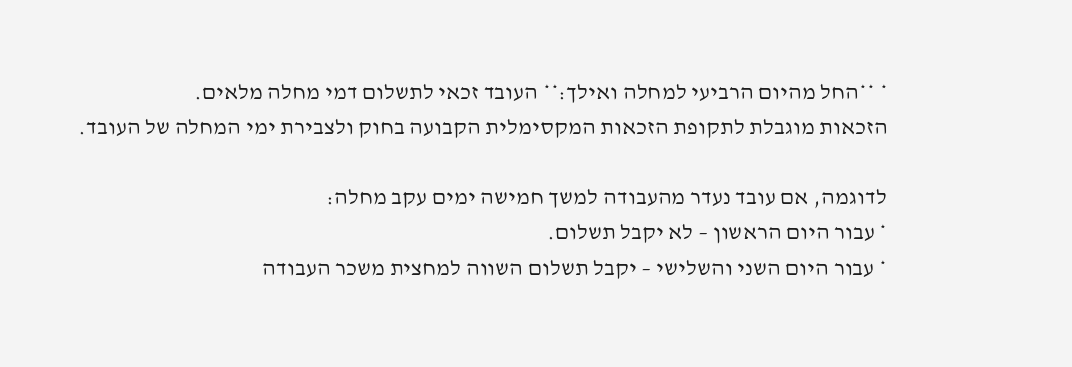* **החל מהיום הרביעי למחלה ואילך:** העובד זכאי לתשלום דמי מחלה מלאים.
הזכאות מוגבלת לתקופת הזכאות המקסימלית הקבועה בחוק ולצבירת ימי המחלה של העובד.

לדוגמה, אם עובד נעדר מהעבודה למשך חמישה ימים עקב מחלה:
* עבור היום הראשון – לא יקבל תשלום.
* עבור היום השני והשלישי – יקבל תשלום השווה למחצית משכר העבודה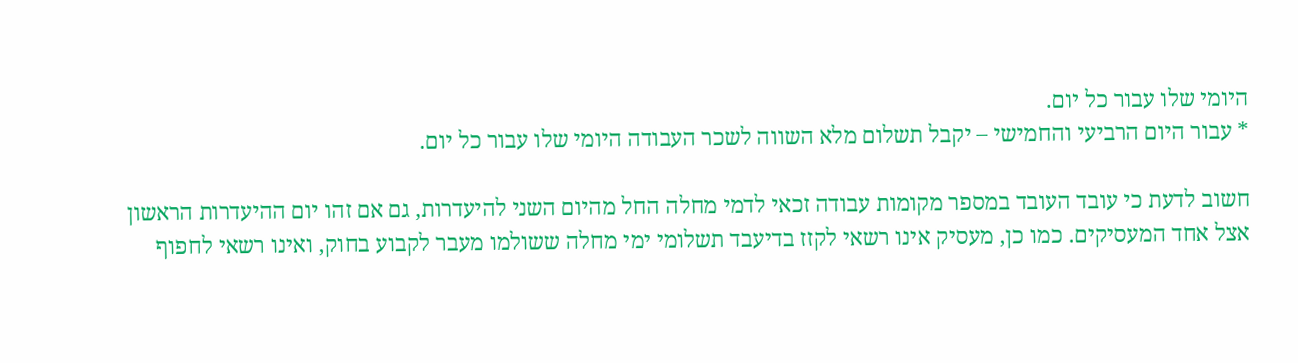היומי שלו עבור כל יום.
* עבור היום הרביעי והחמישי – יקבל תשלום מלא השווה לשכר העבודה היומי שלו עבור כל יום.

חשוב לדעת כי עובד העובד במספר מקומות עבודה זכאי לדמי מחלה החל מהיום השני להיעדרות, גם אם זהו יום ההיעדרות הראשון אצל אחד המעסיקים. כמו כן, מעסיק אינו רשאי לקזז בדיעבד תשלומי ימי מחלה ששולמו מעבר לקבוע בחוק, ואינו רשאי לחפוף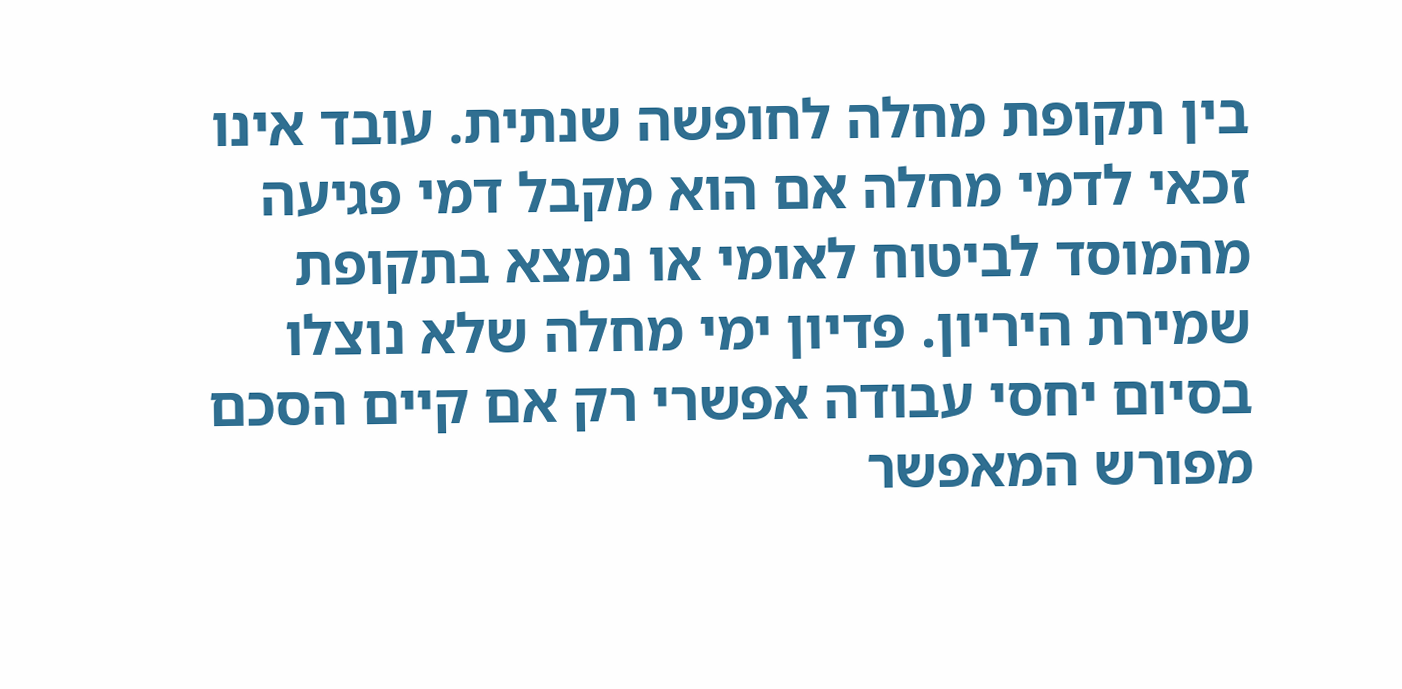בין תקופת מחלה לחופשה שנתית. עובד אינו זכאי לדמי מחלה אם הוא מקבל דמי פגיעה מהמוסד לביטוח לאומי או נמצא בתקופת שמירת היריון. פדיון ימי מחלה שלא נוצלו בסיום יחסי עבודה אפשרי רק אם קיים הסכם מפורש המאפשר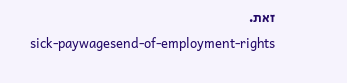זאת.
sick-paywagesend-of-employment-rights